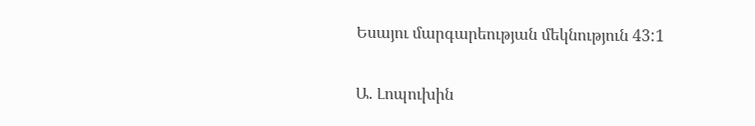Եսայու մարգարեության մեկնություն 43:1

Ա. Լոպուխին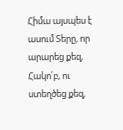Հիմա այսպես է ասում Տերը, որ արարեց քեզ, Հակո՛բ, ու ստեղծեց քեզ,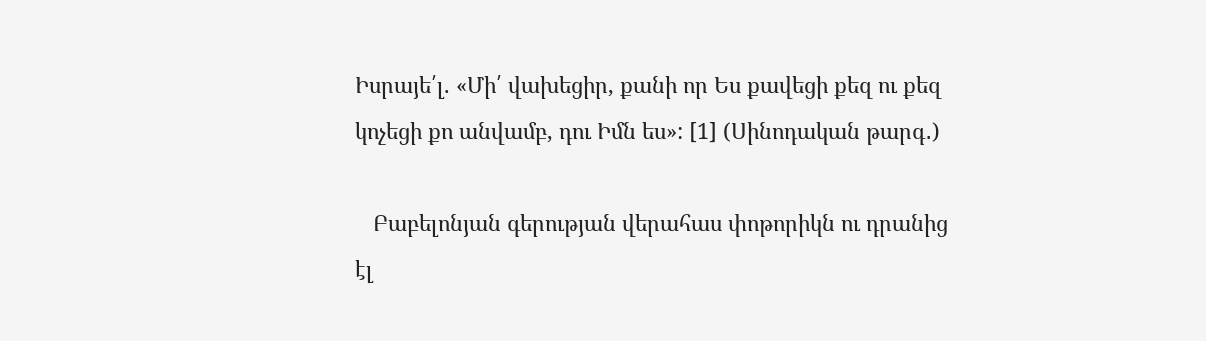Իսրայե՛լ. «Մի՛ վախեցիր, քանի որ Ես քավեցի քեզ ու քեզ կոչեցի քո անվամբ, դու Իմն ես»: [1] (Սինոդական թարգ․)

   Բաբելոնյան գերության վերահաս փոթորիկն ու դրանից էլ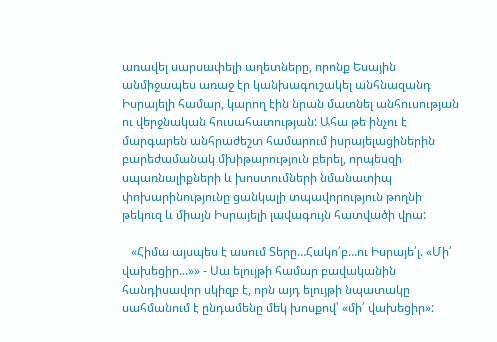առավել սարսափելի աղետները, որոնք Եսային անմիջապես առաջ էր կանխագուշակել անհնազանդ Իսրայելի համար, կարող էին նրան մատնել անհուսության ու վերջնական հուսահատության: Ահա թե ինչու է մարգարեն անհրաժեշտ համարում իսրայելացիներին բարեժամանակ մխիթարություն բերել, որպեսզի սպառնալիքների և խոստումների նմանատիպ փոխարինությունը ցանկալի տպավորություն թողնի թեկուզ և միայն Իսրայելի լավագույն հատվածի վրա:

   «Հիմա այսպես է ասում Տերը…Հակո՛բ…ու Իսրայե՛լ. «Մի՛ վախեցիր...»» - Սա ելույթի համար բավականին հանդիսավոր սկիզբ է, որն այդ ելույթի նպատակը սահմանում է ընդամենը մեկ խոսքով՝ «մի՛ վախեցիր»: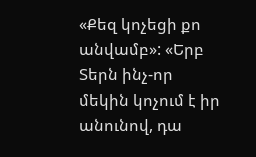«Քեզ կոչեցի քո անվամբ»: «Երբ Տերն ինչ-որ մեկին կոչում է իր անունով, դա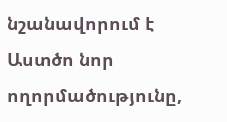նշանավորում է Աստծո նոր ողորմածությունը,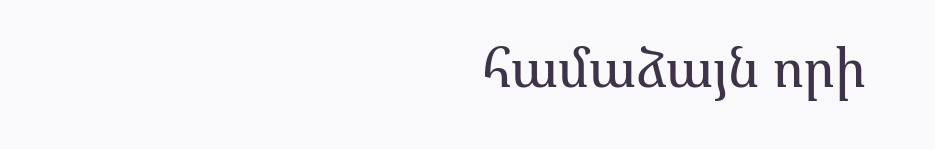համաձայն որի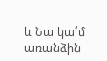և Նա կա՛մ առանձին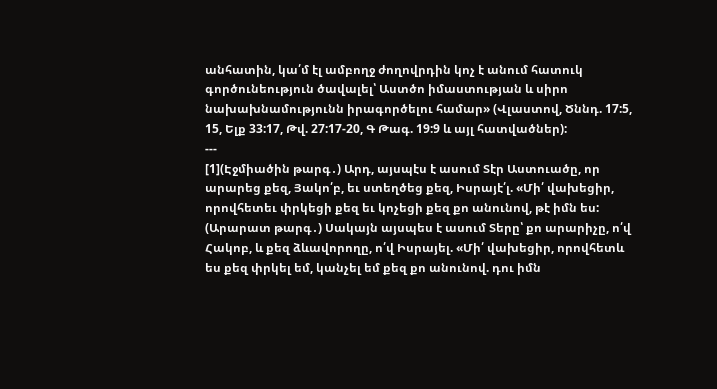անհատին, կա՛մ էլ ամբողջ ժողովրդին կոչ է անում հատուկ գործունեություն ծավալել՝ Աստծո իմաստության և սիրո նախախնամությունն իրագործելու համար» (Վլաստով, Ծննդ. 17:5, 15, Ելք 33:17, Թվ. 27:17-20, Գ Թագ. 19:9 և այլ հատվածներ):
---
[1](Էջմիածին թարգ․) Արդ, այսպէս է ասում Տէր Աստուածը, որ արարեց քեզ, Յակո՛բ, եւ ստեղծեց քեզ, Իսրայէ՛լ. «Մի՛ վախեցիր, որովհետեւ փրկեցի քեզ եւ կոչեցի քեզ քո անունով, թէ իմն ես:
(Արարատ թարգ․) Սակայն այսպես է ասում Տերը՝ քո արարիչը, ո՛վ Հակոբ, և քեզ ձևավորողը, ո՛վ Իսրայել. «Մի՛ վախեցիր, որովհետև ես քեզ փրկել եմ, կանչել եմ քեզ քո անունով. դու իմն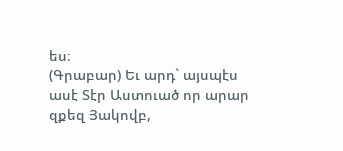ես։
(Գրաբար) Եւ արդ` այսպէս ասէ Տէր Աստուած որ արար զքեզ Յակովբ,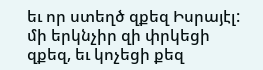եւ որ ստեղծ զքեզ Իսրայէլ: մի երկնչիր զի փրկեցի զքեզ, եւ կոչեցի քեզ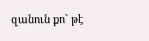զանուն քո` թէ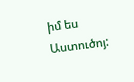իմ ես Աստուծոյ: